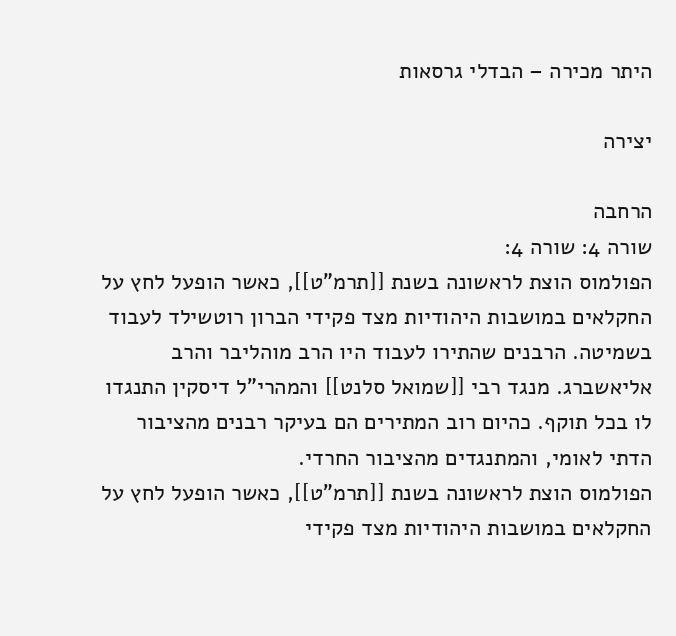היתר מכירה – הבדלי גרסאות

יצירה

הרחבה
שורה 4: שורה 4:
הפולמוס הוצת לראשונה בשנת [[תרמ"ט]], כאשר הופעל לחץ על החקלאים במושבות היהודיות מצד פקידי הברון רוטשילד לעבוד בשמיטה. הרבנים שהתירו לעבוד היו הרב מוהליבר והרב אליאשברג. מנגד רבי [[שמואל סלנט]] והמהרי"ל דיסקין התנגדו לו בכל תוקף. כהיום רוב המתירים הם בעיקר רבנים מהציבור הדתי לאומי, והמתנגדים מהציבור החרדי.
הפולמוס הוצת לראשונה בשנת [[תרמ"ט]], כאשר הופעל לחץ על החקלאים במושבות היהודיות מצד פקידי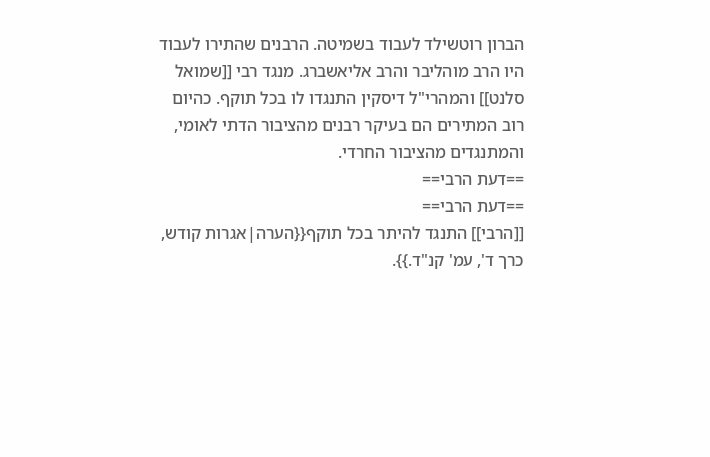הברון רוטשילד לעבוד בשמיטה. הרבנים שהתירו לעבוד היו הרב מוהליבר והרב אליאשברג. מנגד רבי [[שמואל סלנט]] והמהרי"ל דיסקין התנגדו לו בכל תוקף. כהיום רוב המתירים הם בעיקר רבנים מהציבור הדתי לאומי, והמתנגדים מהציבור החרדי.
==דעת הרבי==
==דעת הרבי==
[[הרבי]] התנגד להיתר בכל תוקף{{הערה|אגרות קודש, כרך ד', עמ' קנ"ד.}}.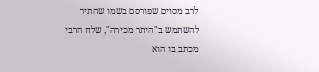לרב מסוים שפורסם בשמו שהתיר להשתמש ב"היתר מכירה", שלח הרבי מכתב בו הוא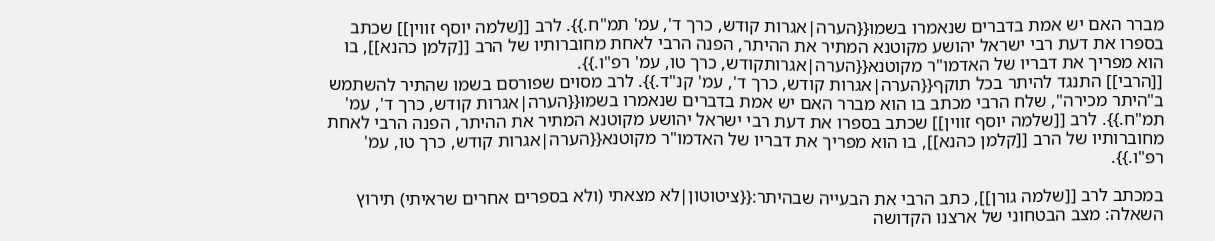מברר האם יש אמת בדברים שנאמרו בשמו{{הערה|אגרות קודש, כרך ד', עמ' תמ"ח.}}. לרב [[שלמה יוסף זווין]] שכתב בספרו את דעת רבי ישראל יהושע מקוטנא המתיר את ההיתר, הפנה הרבי לאחת מחוברותיו של הרב [[קלמן כהנא]], בו הוא מפריך את דבריו של האדמו"ר מקוטנא{{הערה|אגרותקודש, כרך טו, עמ' רפ"ו.}}.
[[הרבי]] התנגד להיתר בכל תוקף{{הערה|אגרות קודש, כרך ד', עמ' קנ"ד.}}. לרב מסוים שפורסם בשמו שהתיר להשתמש ב"היתר מכירה", שלח הרבי מכתב בו הוא מברר האם יש אמת בדברים שנאמרו בשמו{{הערה|אגרות קודש, כרך ד', עמ' תמ"ח.}}. לרב [[שלמה יוסף זווין]] שכתב בספרו את דעת רבי ישראל יהושע מקוטנא המתיר את ההיתר, הפנה הרבי לאחת מחוברותיו של הרב [[קלמן כהנא]], בו הוא מפריך את דבריו של האדמו"ר מקוטנא{{הערה|אגרות קודש, כרך טו, עמ' רפ"ו.}}.

במכתב לרב [[שלמה גורן]], כתב הרבי את הבעייה שבהיתר:{{ציטוטון|לא מצאתי (ולא בספרים אחרים שראיתי) תירוץ השאלה: מצב הבטחוני של ארצנו הקדושה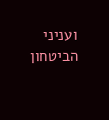ועניני הביטחון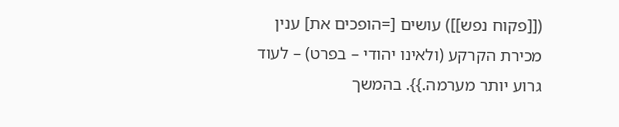([[פקוח נפש]]) עושים [=הופכים את] ענין מכירת הקרקע (ולאינו יהודי – בפרט) – לעוד גרוע יותר מערמה.}}. בהמשך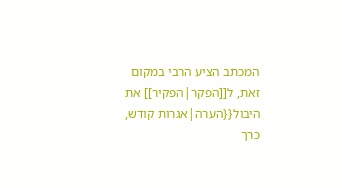המכתב הציע הרבי במקום זאת, ל[[הפקר|הפקיר]] את היבול{{הערה|אגרות קודש, כרך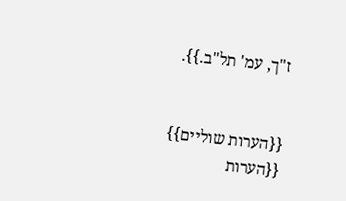ז"ך, עמ' תל"ב.}}.


{{הערות שוליים}}
{{הערות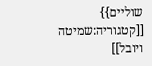שוליים}}
[[קטגוריה:שמיטה ויובל]]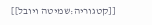[[קטגוריה:שמיטה ויובל]]